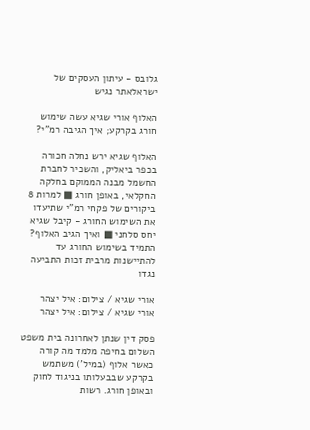גלובס - עיתון העסקים של ישראלאתר נגיש

האלוף אורי שגיא עשה שימוש חורג בקרקע; איך הגיבה רמ"י?

האלוף שגיא ירש נחלה חכורה בכפר ביאליק, והשכיר לחברת החשמל מבנה הממוקם בחלקה החקלאי, באופן חורג ■ למרות 8 ביקורים של פקחי רמ"י שתיעדו את השימוש החורג - קיבל שגיא יחס סלחני ■ ואיך הגיב האלוף? התמיד בשימוש החורג עד להתיישנות מרבית זכות התביעה נגדו

אורי שגיא / צילום: איל יצהר
אורי שגיא / צילום: איל יצהר

פסק דין שנתן לאחרונה בית משפט השלום בחיפה מלמד מה קורה כאשר אלוף (במיל') משתמש בקרקע שבבעלותו בניגוד לחוק ובאופן חורג. רשות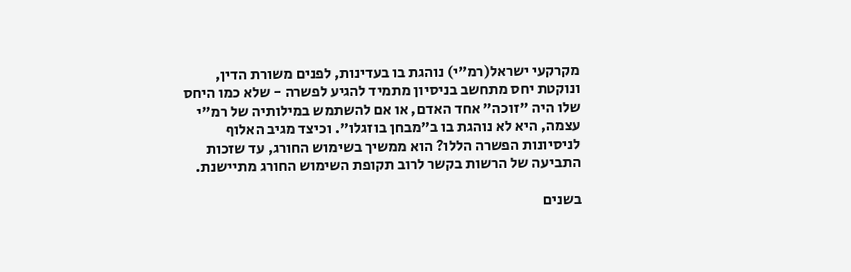מקרקעי ישראל(רמ"י) נוהגת בו בעדינות, לפנים משורת הדין, ונוקטת יחס מתחשב בניסיון מתמיד להגיע לפשרה - שלא כמו היחס שלו היה "זוכה" אחד האדם, או אם להשתמש במילותיה של רמ"י עצמה, היא לא נוהגת בו ב"מבחן בוזגלו". וכיצד מגיב האלוף לניסיונות הפשרה הללו? הוא ממשיך בשימוש החורג, עד שזכות התביעה של הרשות בקשר לרוב תקופת השימוש החורג מתיישנת.

בשנים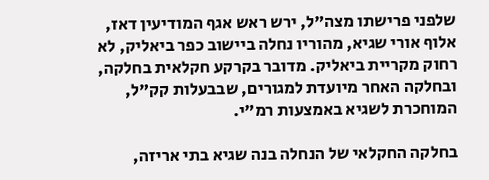שלפני פרישתו מצה"ל, ירש ראש אגף המודיעין דאז, אלוף אורי שגיא, מהוריו נחלה ביישוב כפר ביאליק, לא רחוק מקריית ביאליק. מדובר בקרקע חקלאית בחלקה, ובחלקה האחר מיועדת למגורים, שבבעלות קק"ל, המוחכרת לשגיא באמצעות רמ"י.

בחלקה החקלאי של הנחלה בנה שגיא בתי אריזה,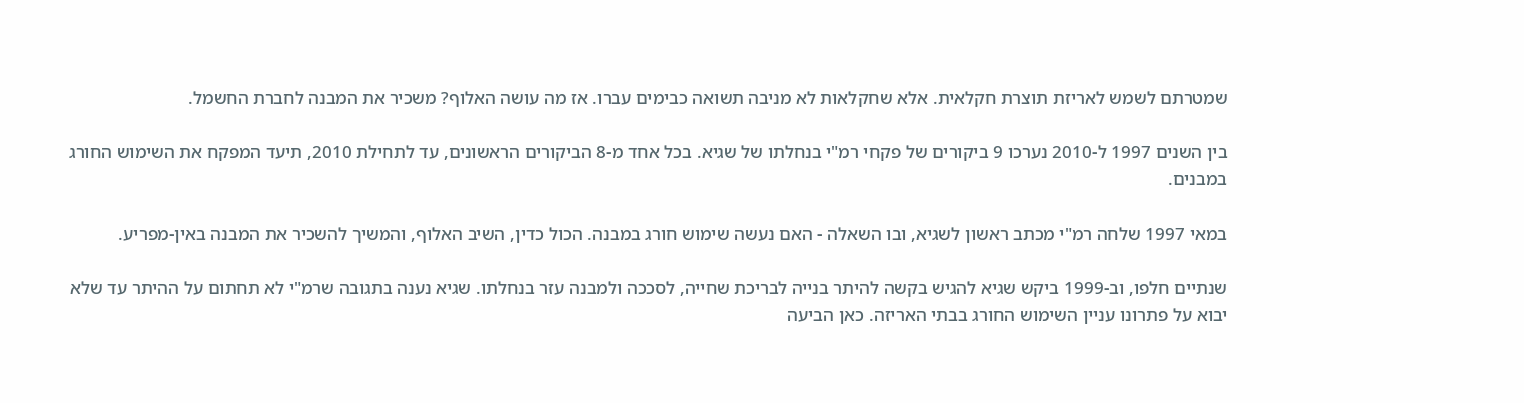שמטרתם לשמש לאריזת תוצרת חקלאית. אלא שחקלאות לא מניבה תשואה כבימים עברו. אז מה עושה האלוף? משכיר את המבנה לחברת החשמל.

בין השנים 1997 ל-2010 נערכו 9 ביקורים של פקחי רמ"י בנחלתו של שגיא. בכל אחד מ-8 הביקורים הראשונים, עד לתחילת 2010, תיעד המפקח את השימוש החורג במבנים.

במאי 1997 שלחה רמ"י מכתב ראשון לשגיא, ובו השאלה - האם נעשה שימוש חורג במבנה. הכול כדין, השיב האלוף, והמשיך להשכיר את המבנה באין-מפריע.

שנתיים חלפו, וב-1999 ביקש שגיא להגיש בקשה להיתר בנייה לבריכת שחייה, לסככה ולמבנה עזר בנחלתו. שגיא נענה בתגובה שרמ"י לא תחתום על ההיתר עד שלא יבוא על פתרונו עניין השימוש החורג בבתי האריזה. כאן הביעה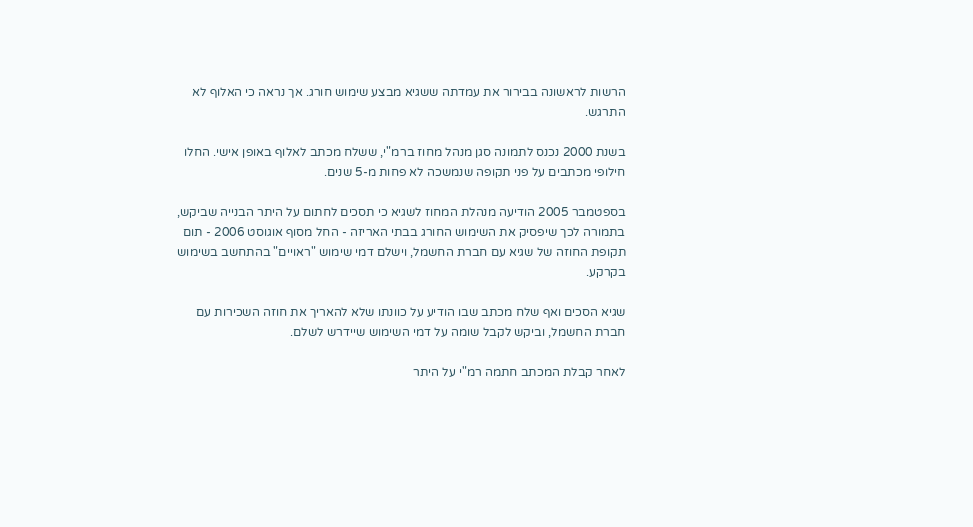הרשות לראשונה בבירור את עמדתה ששגיא מבצע שימוש חורג. אך נראה כי האלוף לא התרגש.

בשנת 2000 נכנס לתמונה סגן מנהל מחוז ברמ"י, ששלח מכתב לאלוף באופן אישי. החלו חילופי מכתבים על פני תקופה שנמשכה לא פחות מ-5 שנים.

בספטמבר 2005 הודיעה מנהלת המחוז לשגיא כי תסכים לחתום על היתר הבנייה שביקש, בתמורה לכך שיפסיק את השימוש החורג בבתי האריזה - החל מסוף אוגוסט 2006 - תום תקופת החוזה של שגיא עם חברת החשמל, וישלם דמי שימוש "ראויים" בהתחשב בשימוש בקרקע.

שגיא הסכים ואף שלח מכתב שבו הודיע על כוונתו שלא להאריך את חוזה השכירות עם חברת החשמל, וביקש לקבל שומה על דמי השימוש שיידרש לשלם.

לאחר קבלת המכתב חתמה רמ"י על היתר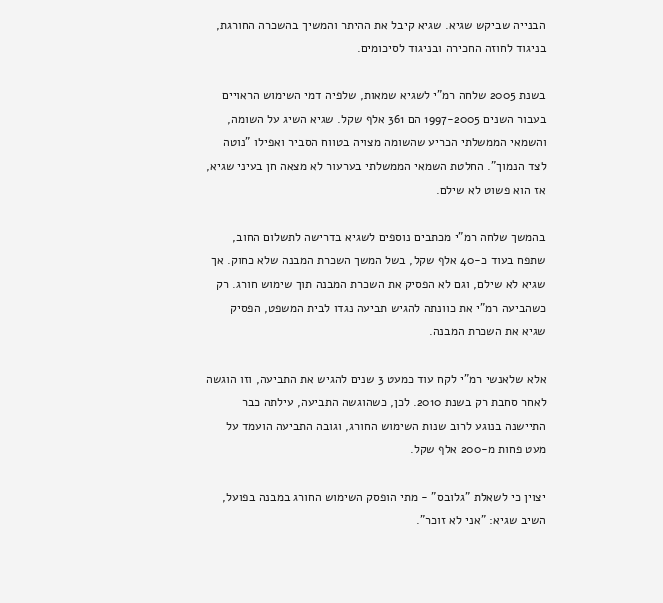הבנייה שביקש שגיא. שגיא קיבל את ההיתר והמשיך בהשכרה החורגת, בניגוד לחוזה החכירה ובניגוד לסיכומים.

בשנת 2005 שלחה רמ"י לשגיא שמאות, שלפיה דמי השימוש הראויים בעבור השנים 1997-2005 הם 361 אלף שקל. שגיא השיג על השומה, והשמאי הממשלתי הכריע שהשומה מצויה בטווח הסביר ואפילו "נוטה לצד הנמוך". החלטת השמאי הממשלתי בערעור לא מצאה חן בעיני שגיא, אז הוא פשוט לא שילם.

בהמשך שלחה רמ"י מכתבים נוספים לשגיא בדרישה לתשלום החוב, שתפח בעוד כ-40 אלף שקל, בשל המשך השכרת המבנה שלא כחוק. אך שגיא לא שילם, וגם לא הפסיק את השכרת המבנה תוך שימוש חורג. רק כשהביעה רמ"י את כוונתה להגיש תביעה נגדו לבית המשפט, הפסיק שגיא את השכרת המבנה.

אלא שלאנשי רמ"י לקח עוד כמעט 3 שנים להגיש את התביעה, וזו הוגשה לאחר סחבת רק בשנת 2010. לכן, כשהוגשה התביעה, עילתה כבר התיישנה בנוגע לרוב שנות השימוש החורג, וגובה התביעה הועמד על מעט פחות מ-200 אלף שקל.

יצוין כי לשאלת "גלובס" - מתי הופסק השימוש החורג במבנה בפועל, השיב שגיא: "אני לא זוכר".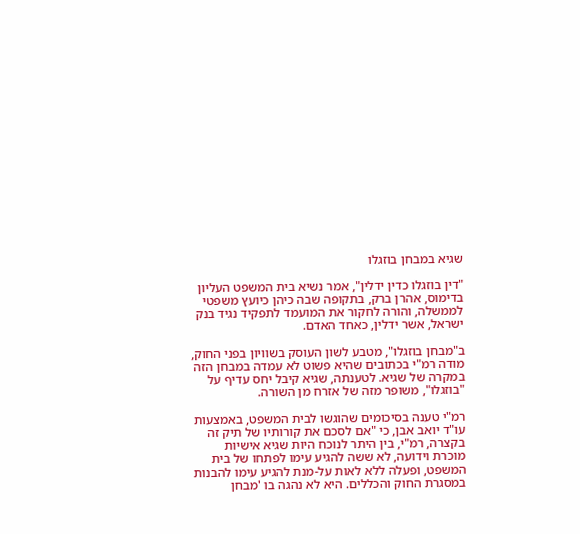שגיא במבחן בוזגלו

"דין בוזגלו כדין ידלין", אמר נשיא בית המשפט העליון בדימוס, אהרן ברק, בתקופה שבה כיהן כיועץ משפטי לממשלה, והורה לחקור את המועמד לתפקיד נגיד בנק ישראל, אשר ידלין, כאחד האדם.

ב"מבחן בוזגלו", מטבע לשון העוסק בשוויון בפני החוק, מודה רמ"י בכתובים שהיא פשוט לא עמדה במבחן הזה במקרה של שגיא. לטענתה, שגיא קיבל יחס עדיף על "בוזגלו", משופר מזה של אזרח מן השורה.

רמ"י טענה בסיכומים שהוגשו לבית המשפט, באמצעות עו"ד יואב אבן, כי "אם לסכם את קורותיו של תיק זה בקצרה, רמ"י, בין היתר לנוכח היות שגיא אישיות מוכרת וידועה, לא ששה להגיע עימו לפתחו של בית המשפט, ופעלה ללא לאות על-מנת להגיע עימו להבנות במסגרת החוק והכללים. היא לא נהגה בו 'מבחן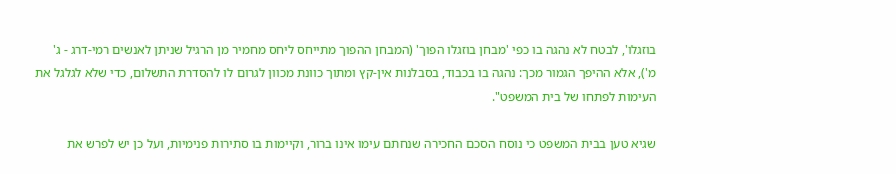בוזגלו', לבטח לא נהגה בו כפי 'מבחן בוזגלו הפוך' (המבחן ההפוך מתייחס ליחס מחמיר מן הרגיל שניתן לאנשים רמי-דרג - ג' מ'), אלא ההיפך הגמור מכך: נהגה בו בכבוד, בסבלנות אין-קץ ומתוך כוונת מכוון לגרום לו להסדרת התשלום, כדי שלא לגלגל את העימות לפתחו של בית המשפט".

שגיא טען בבית המשפט כי נוסח הסכם החכירה שנחתם עימו אינו ברור, וקיימות בו סתירות פנימיות, ועל כן יש לפרש את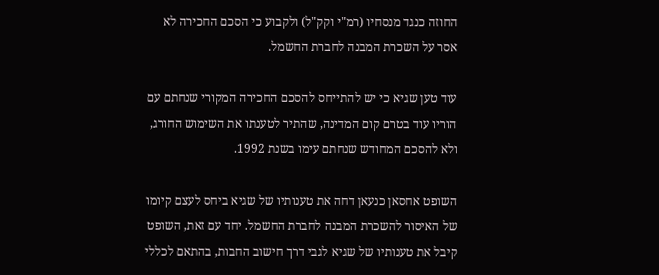החוזה כנגד מנסחיו (רמ"י וקק"ל) ולקבוע כי הסכם החכירה לא אסר על השכרת המבנה לחברת החשמל.

עוד טען שגיא כי יש להתייחס להסכם החכירה המקורי שנחתם עם הוריו עוד בטרם קום המדינה, שהתיר לטענתו את השימוש החורג, ולא להסכם המחודש שנחתם עימו בשנת 1992.

השופט אחסאן כנעאן דחה את טענותיו של שגיא ביחס לעצם קיומו של האיסור להשכרת המבנה לחברת החשמל. יחד עם זאת, השופט קיבל את טענותיו של שגיא לגבי דרך חישוב החבות, בהתאם לכללי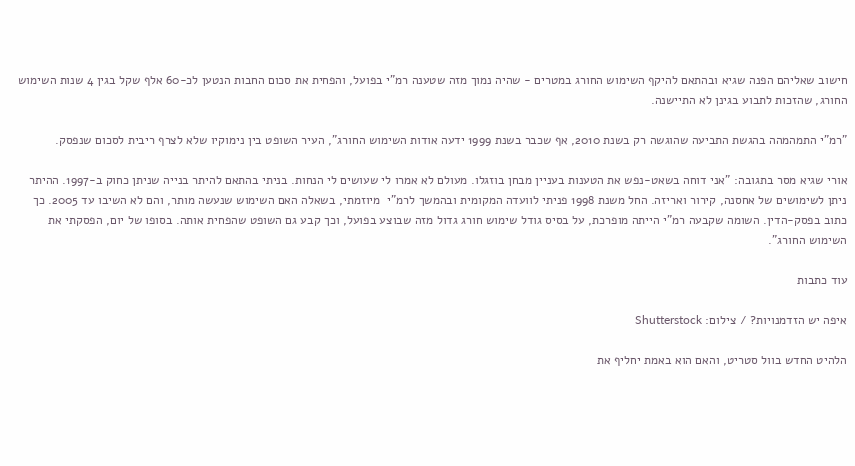חישוב שאליהם הפנה שגיא ובהתאם להיקף השימוש החורג במטרים - שהיה נמוך מזה שטענה רמ"י בפועל, והפחית את סכום החבות הנטען לכ-60 אלף שקל בגין 4 שנות השימוש החורג, שהזכות לתבוע בגינן לא התיישנה.

"רמ"י התמהמהה בהגשת התביעה שהוגשה רק בשנת 2010, אף שכבר בשנת 1999 ידעה אודות השימוש החורג", העיר השופט בין נימוקיו שלא לצרף ריבית לסכום שנפסק.

אורי שגיא מסר בתגובה: "אני דוחה בשאט-נפש את הטענות בעניין מבחן בוזגלו. מעולם לא אמרו לי שעושים לי הנחות. בניתי בהתאם להיתר בנייה שניתן כחוק ב-1997. ההיתר ניתן לשימושים של אחסנה, קירור ואריזה. החל משנת 1998 פניתי לוועדה המקומית ובהמשך לרמ"י  מיוזמתי, בשאלה האם השימוש שנעשה מותר, והם לא השיבו עד 2005. כך כתוב בפסק-הדין. השומה שקבעה רמ"י הייתה מופרכת, על בסיס גודל שימוש חורג גדול מזה שבוצע בפועל, וכך קבע גם השופט שהפחית אותה. בסופו של יום, הפסקתי את השימוש החורג".

עוד כתבות

איפה יש הזדמנויות? / צילום: Shutterstock

הלהיט החדש בוול סטריט, והאם הוא באמת יחליף את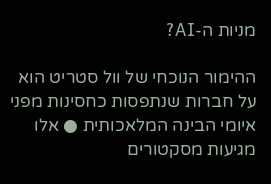מניות ה-AI?

ההימור הנוכחי של וול סטריט הוא על חברות שנתפסות כחסינות מפני איומי הבינה המלאכותית ● אלו מגיעות מסקטורים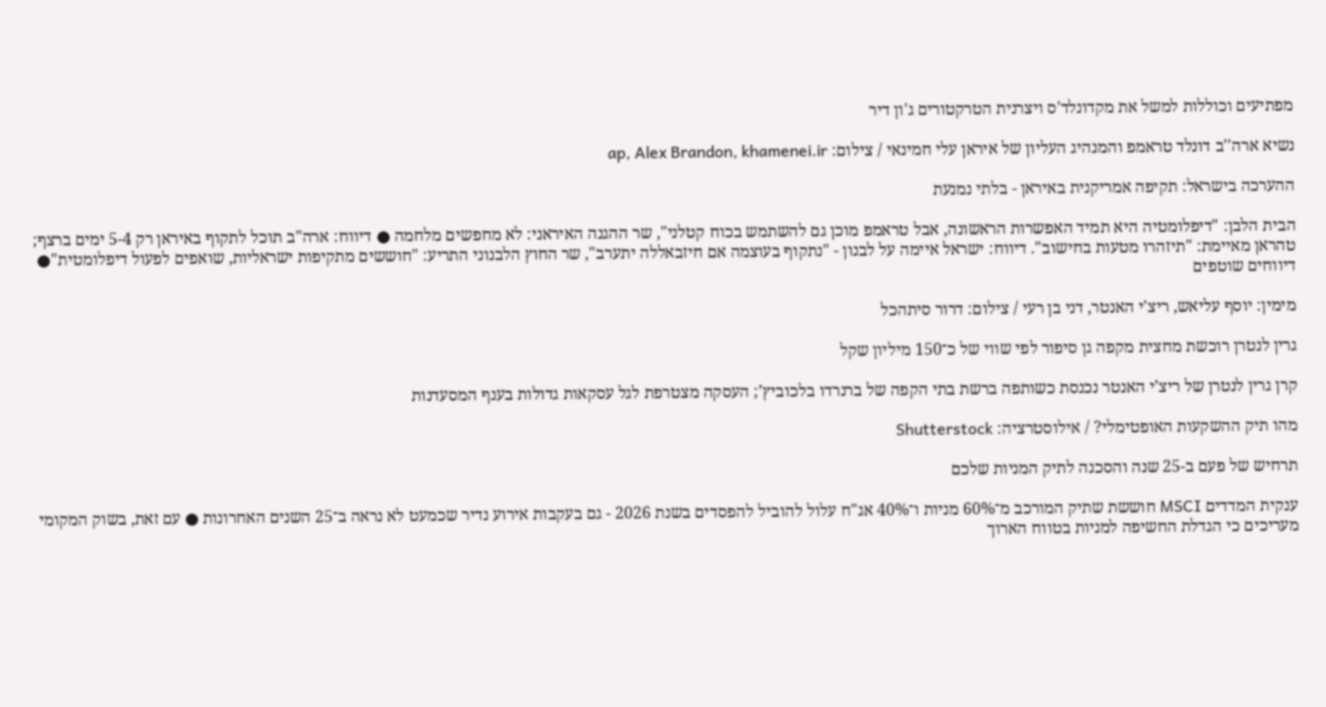מפתיעים וכוללות למשל את מקדונלד'ס ויצרנית הטרקטורים ג'ון דיר

נשיא ארה''ב דונלד טראמפ והמנהיג העליון של איראן עלי חמינאי / צילום: ap, Alex Brandon, khamenei.ir

ההערכה בישראל: תקיפה אמריקנית באיראן - בלתי נמנעת

הבית הלבן: "דיפלומטיה היא תמיד האפשרות הראשונה, אבל טראמפ מוכן גם להשתמש בכוח קטלני", שר ההגנה האיראני: לא מחפשים מלחמה ● דיווח: ארה"ב תוכל לתקוף באיראן רק 5-4 ימים ברצף; טהראן מאיימת: "תיזהרו מטעות בחישוב". דיווח: ישראל איימה על לבנון - "נתקוף בעוצמה אם חיזבאללה יתערב", שר החוץ הלבנוני התריע: "חוששים מתקיפות ישראליות, שואפים לפעול דיפלומטית"● דיווחים שוטפים

מימין: יוסף עליאש, ריצ'י האנטר, דני בן רעי / צילום: דרור סיתהכל

גרין לנטרן רוכשת מחצית מקפה גן סיפור לפי שווי של כ־150 מיליון שקל

קרן גרין לנטרן של ריצ’י האנטר נכנסת כשותפה ברשת בתי הקפה של ברנרדו בלכוביץ’; העסקה מצטרפת לגל עסקאות גדולות בענף המסעדנות

מהו תיק ההשקעות האופטימלי? / אילוסטרציה: Shutterstock

תרחיש של פעם ב-25 שנה והסכנה לתיק המניות שלכם

ענקית המדדים MSCI חוששת שתיק המורכב מ־60% מניות ו־40% אג"ח עלול להוביל להפסדים בשנת 2026 - גם בעקבות אירוע נדיר שכמעט לא נראה ב־25 השנים האחרונות ● עם זאת, בשוק המקומי מעריכים כי הגדלת החשיפה למניות בטווח הארוך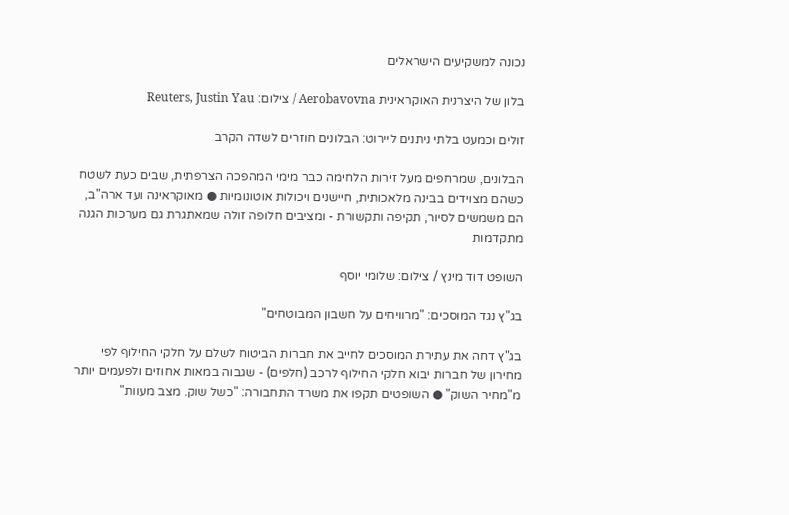נכונה למשקיעים הישראלים

בלון של היצרנית האוקראינית Aerobavovna / צילום: Reuters, Justin Yau

זולים וכמעט בלתי ניתנים ליירוט: הבלונים חוזרים לשדה הקרב

הבלונים, שמרחפים מעל זירות הלחימה כבר מימי המהפכה הצרפתית, שבים כעת לשטח כשהם מצוידים בבינה מלאכותית, חיישנים ויכולות אוטונומיות ● מאוקראינה ועד ארה"ב, הם משמשים לסיור, תקיפה ותקשורת - ומציבים חלופה זולה שמאתגרת גם מערכות הגנה מתקדמות

השופט דוד מינץ / צילום: שלומי יוסף

בג"ץ נגד המוסכים: "מרוויחים על חשבון המבוטחים"

בג"ץ דחה את עתירת המוסכים לחייב את חברות הביטוח לשלם על חלקי החילוף לפי מחירון של חברות יבוא חלקי החילוף לרכב (חלפים) - שגבוה במאות אחוזים ולפעמים יותר מ"מחיר השוק" ● השופטים תקפו את משרד התחבורה: "כשל שוק. מצב מעוות"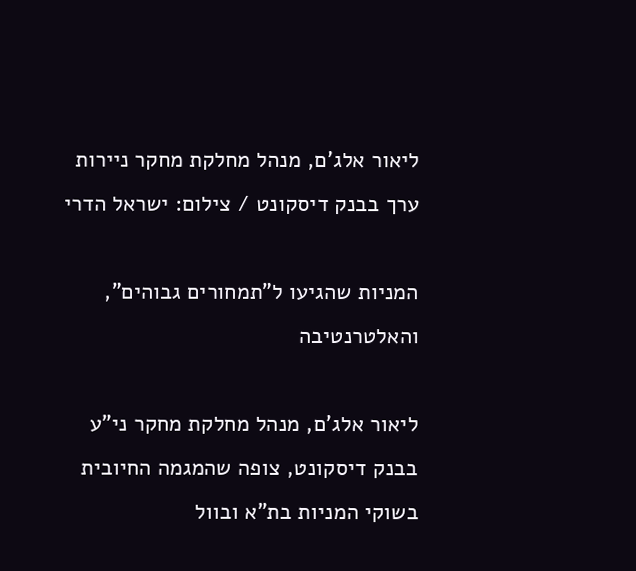ליאור אלג'ם, מנהל מחלקת מחקר ניירות ערך בבנק דיסקונט / צילום: ישראל הדרי

המניות שהגיעו ל"תמחורים גבוהים", והאלטרנטיבה

ליאור אלג'ם, מנהל מחלקת מחקר ני"ע בבנק דיסקונט, צופה שהמגמה החיובית בשוקי המניות בת"א ובוול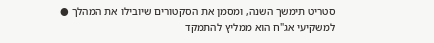סטריט תימשך השנה, ומסמן את הסקטורים שיובילו את המהלך ● למשקיעי אג"ח הוא ממליץ להתמקד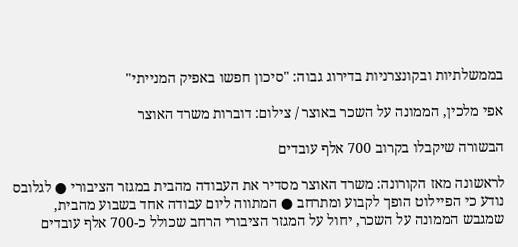בממשלתיות ובקונצרניות בדירוג גבוה: "סיכון חפשו באפיק המנייתי"

אפי מלכין, הממונה על השכר באוצר / צילום: דוברות משרד האוצר

הבשורה שיקבלו בקרוב 700 אלף עובדים

לראשונה מאז הקורונה: משרד האוצר מסדיר את העבודה מהבית במגזר הציבורי ● לגלובס נודע כי הפיילוט הופך לקבוע ומתרחב ● המתווה ליום עבודה אחד בשבוע מהבית, שמגבש הממונה על השכר, יחול על המגזר הציבורי הרחב שכולל כ-700 אלף עובדים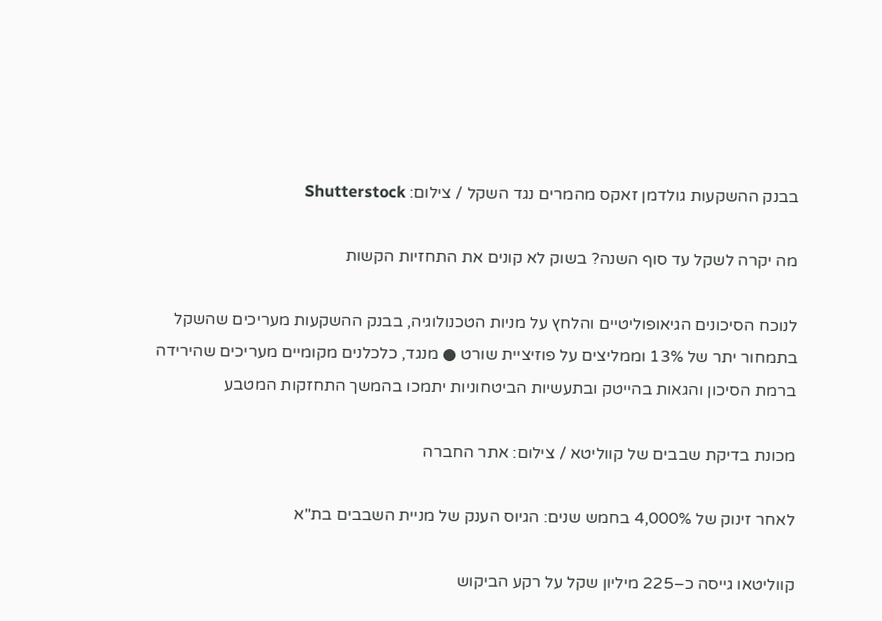בבנק ההשקעות גולדמן זאקס מהמרים נגד השקל / צילום: Shutterstock

מה יקרה לשקל עד סוף השנה? בשוק לא קונים את התחזיות הקשות

לנוכח הסיכונים הגיאופוליטיים והלחץ על מניות הטכנולוגיה, בבנק ההשקעות מעריכים שהשקל בתמחור יתר של 13% וממליצים על פוזיציית שורט ● מנגד, כלכלנים מקומיים מעריכים שהירידה ברמת הסיכון והגאות בהייטק ובתעשיות הביטחוניות יתמכו בהמשך התחזקות המטבע

מכונת בדיקת שבבים של קווליטא / צילום: אתר החברה

לאחר זינוק של 4,000% בחמש שנים: הגיוס הענק של מניית השבבים בת"א

קווליטאו גייסה כ–225 מיליון שקל על רקע הביקוש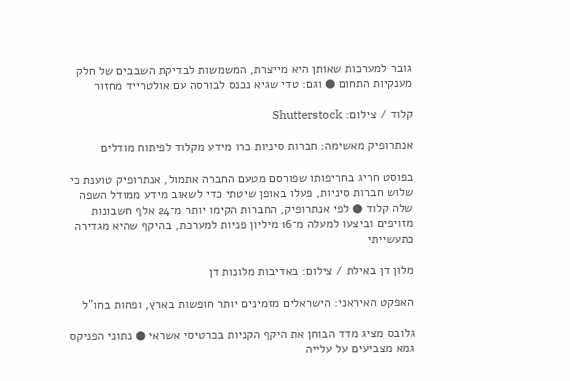גובר למערכות שאותן היא מייצרת, המשמשות לבדיקת השבבים של חלק מענקיות התחום ● וגם: טדי שגיא נכנס לבורסה עם אולטרייד מחזור

קלוד / צילום: Shutterstock

אנתרופיק מאשימה: חברות סיניות כרו מידע מקלוד לפיתוח מודלים

בפוסט חריג בחריפותו שפורסם מטעם החברה אתמול, אנתרופיק טוענת כי שלוש חברות סיניות, פעלו באופן שיטתי כדי לשאוב מידע ממודל השפה שלה קלוד ● לפי אנתרופיק, החברות הקימו יותר מ־24 אלף חשבונות מזויפים וביצעו למעלה מ־16 מיליון פניות למערכת, בהיקף שהיא מגדירה כתעשייתי

מלון דן באילת / צילום: באדיבות מלונות דן

האפקט האיראני: הישראלים מזמינים יותר חופשות בארץ, ופחות בחו"ל

גלובס מציג מדד הבוחן את היקף הקניות בכרטיסי אשראי ● נתוני הפניקס גמא מצביעים על עלייה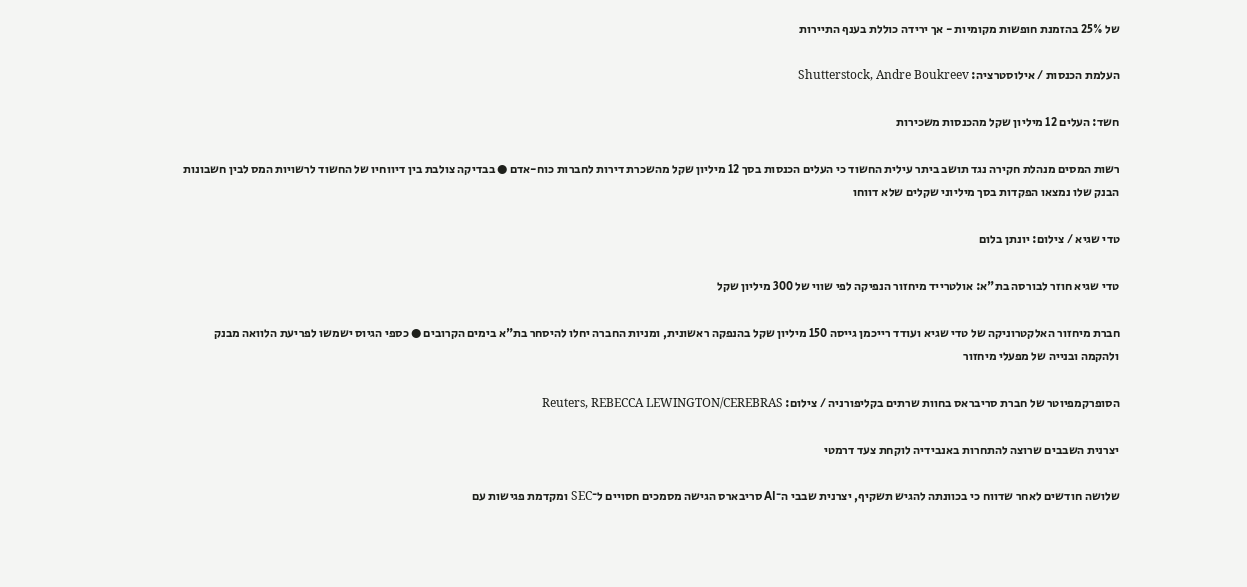של 25% בהזמנת חופשות מקומיות - אך ירידה כוללת בענף התיירות

העלמת הכנסות / אילוסטרציה: Shutterstock, Andre Boukreev

חשד: העלים 12 מיליון שקל מהכנסות משכירות

רשות המסים מנהלת חקירה נגד תושב ביתר עילית החשוד כי העלים הכנסות בסך 12 מיליון שקל מהשכרת דירות לחברות כוח-אדם ● בבדיקה צולבת בין דיווחיו של החשוד לרשויות המס לבין חשבונות הבנק שלו נמצאו הפקדות בסך מיליוני שקלים שלא דווחו

טדי שגיא / צילום: יונתן בלום

טדי שגיא חוזר לבורסה בת"א: אולטרייד מיחזור הנפיקה לפי שווי של 300 מיליון שקל

חברת מיחזור האלקטרוניקה של טדי שגיא ועודד רייכמן גייסה 150 מיליון שקל בהנפקה ראשונית, ומניות החברה יחלו להיסחר בת"א בימים הקרובים ● כספי הגיוס ישמשו לפריעת הלוואה מבנק ולהקמה ובנייה של מפעלי מיחזור

הסופרקמפיוטר של חברת סריבראס בחוות שרתים בקליפורניה / צילום: Reuters, REBECCA LEWINGTON/CEREBRAS

יצרנית השבבים שרוצה להתחרות באנבידיה לוקחת צעד דרמטי

שלושה חודשים לאחר שדווח כי בכוונתה להגיש תשקיף, יצרנית שבבי ה־AI סריבארס הגישה מסמכים חסויים ל־SEC ומקדמת פגישות עם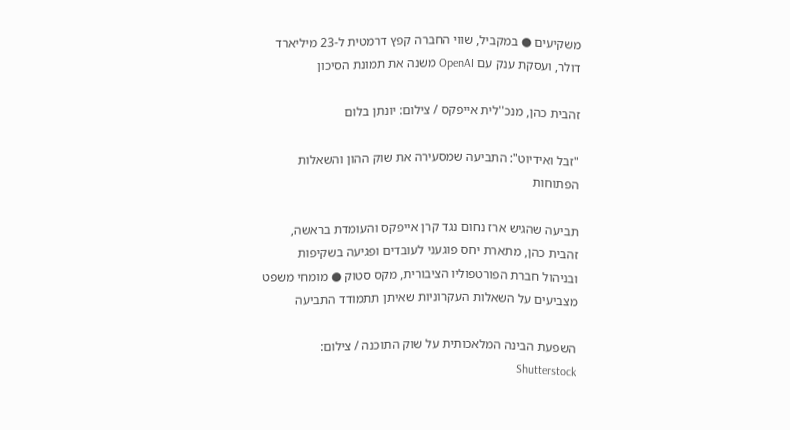משקיעים ● במקביל, שווי החברה קפץ דרמטית ל-23 מיליארד דולר, ועסקת ענק עם OpenAI משנה את תמונת הסיכון

זהבית כהן, מנכ''לית אייפקס / צילום: יונתן בלום

"זבל ואידיוט": התביעה שמסעירה את שוק ההון והשאלות הפתוחות

תביעה שהגיש ארז נחום נגד קרן אייפקס והעומדת בראשה, זהבית כהן, מתארת יחס פוגעני לעובדים ופגיעה בשקיפות ובניהול חברת הפורטפוליו הציבורית, מקס סטוק ● מומחי משפט מצביעים על השאלות העקרוניות שאיתן תתמודד התביעה

השפעת הבינה המלאכותית על שוק התוכנה / צילום: Shutterstock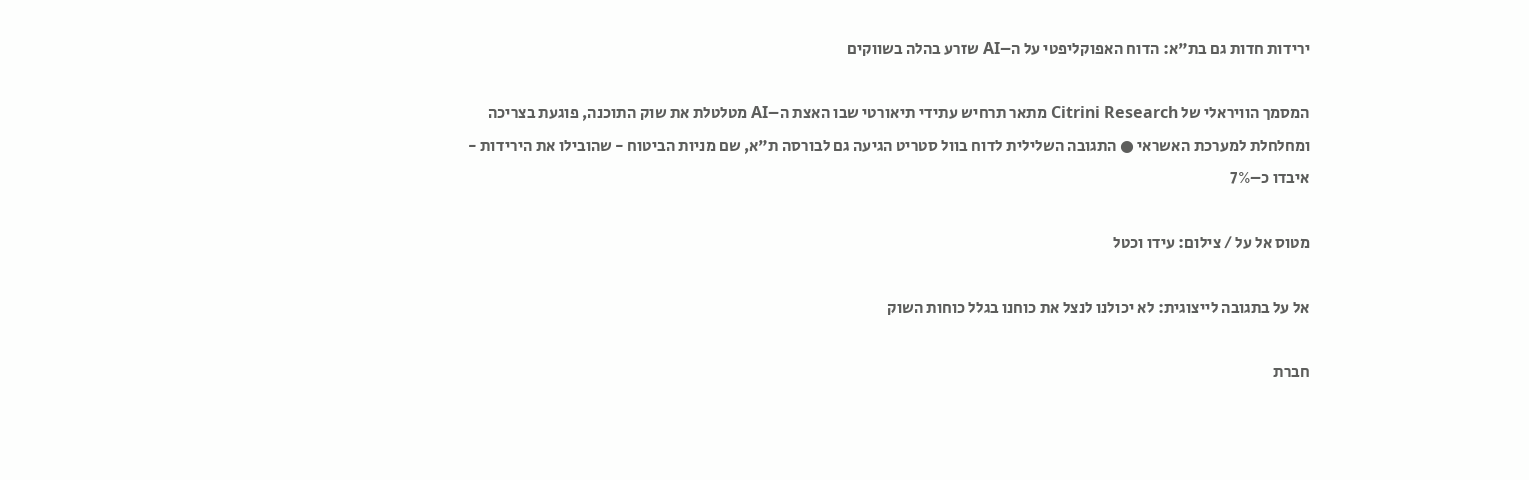ירידות חדות גם בת"א: הדוח האפוקליפטי על ה–AI שזרע בהלה בשווקים

המסמך הוויראלי של Citrini Research מתאר תרחיש עתידי תיאורטי שבו האצת ה–AI מטלטלת את שוק התוכנה, פוגעת בצריכה ומחלחלת למערכת האשראי ● התגובה השלילית לדוח בוול סטריט הגיעה גם לבורסה ת"א, שם מניות הביטוח - שהובילו את הירידות - איבדו כ–7%

מטוס אל על / צילום: עידו וכטל

אל על בתגובה לייצוגית: לא יכולנו לנצל את כוחנו בגלל כוחות השוק

חברת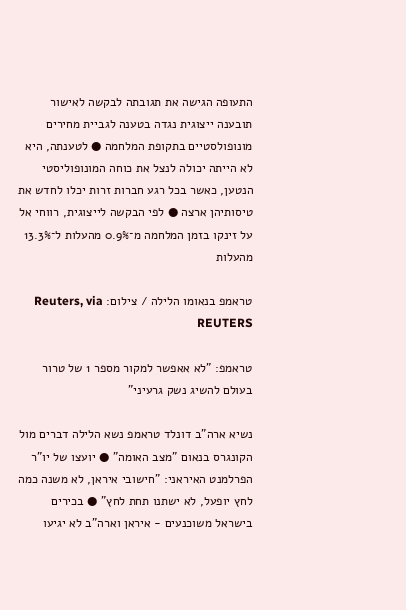התעופה הגישה את תגובתה לבקשה לאישור תובענה ייצוגית נגדה בטענה לגביית מחירים מונופולסטיים בתקופת המלחמה ● לטענתה, היא לא הייתה יכולה לנצל את כוחה המונופוליסטי הנטען, כאשר בכל רגע חברות זרות יכלו לחדש את טיסותיהן ארצה ● לפי הבקשה לייצוגית, רווחי אל על זינקו בזמן המלחמה מ־0.9% מהעלות ל־13.3% מהעלות

טראמפ בנאומו הלילה / צילום: Reuters, via REUTERS

טראמפ: "לא אאפשר למקור מספר 1 של טרור בעולם להשיג נשק גרעיני"

נשיא ארה"ב דונלד טראמפ נשא הלילה דברים מול הקונגרס בנאום "מצב האומה" ● יועצו של יו"ר הפרלמנט האיראני: "חישובי איראן, לא משנה כמה לחץ יופעל, לא ישתנו תחת לחץ" ● בכירים בישראל משוכנעים - איראן וארה"ב לא יגיעו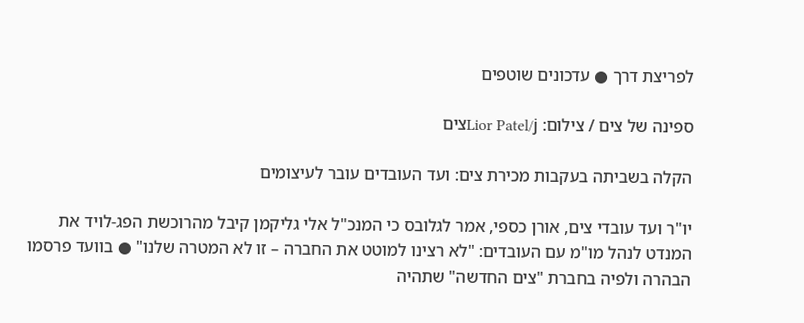לפריצת דרך ● עדכונים שוטפים

ספינה של צים / צילום: Lior Patel/jצים

הקלה בשביתה בעקבות מכירת צים: ועד העובדים עובר לעיצומים

יו"ר ועד עובדי צים, אורן כספי, אמר לגלובס כי המנכ"ל אלי גליקמן קיבל מהרוכשת הפג-לויד את המנדט לנהל מו"מ עם העובדים: "לא רצינו למוטט את החברה – זו לא המטרה שלנו" ● בוועד פרסמו הבהרה ולפיה בחברת "צים החדשה" שתהיה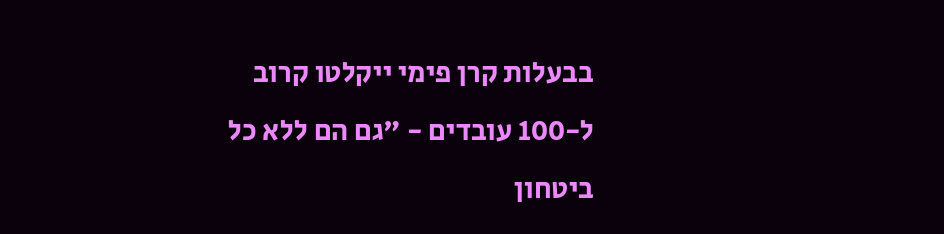בבעלות קרן פימי ייקלטו קרוב ל-100 עובדים - "גם הם ללא כל ביטחון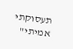תעסוקתי אמיתי"